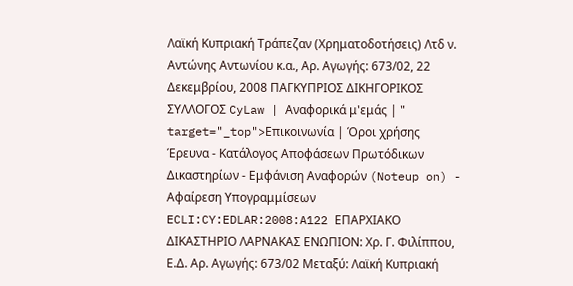Λαϊκή Κυπριακή Τράπεζαν (Χρηματοδοτήσεις) Λτδ ν. Αντώνης Αντωνίου κ.α., Αρ. Αγωγής: 673/02, 22 Δεκεμβρίου, 2008 ΠΑΓΚΥΠΡΙΟΣ ΔΙΚΗΓΟΡΙΚΟΣ ΣΥΛΛΟΓΟΣ CyLaw | Αναφορικά μ'εμάς | " target="_top">Επικοινωνία | Όροι χρήσης Έρευνα - Κατάλογος Αποφάσεων Πρωτόδικων Δικαστηρίων - Εμφάνιση Αναφορών (Noteup on) - Αφαίρεση Υπογραμμίσεων ECLI:CY:EDLAR:2008:A122 ΕΠΑΡΧΙΑΚΟ ΔΙΚΑΣΤΗΡΙΟ ΛΑΡΝΑΚΑΣ ΕΝΩΠΙΟΝ: Χρ. Γ. Φιλίππου, Ε.Δ. Αρ. Αγωγής: 673/02 Μεταξύ: Λαϊκή Κυπριακή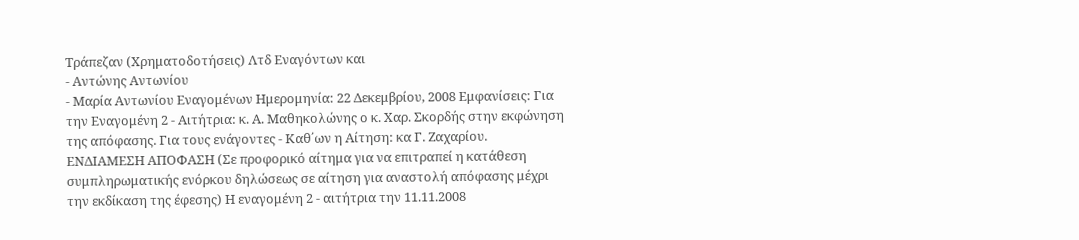Τράπεζαν (Χρηματοδοτήσεις) Λτδ Εναγόντων και
- Αντώνης Αντωνίου
- Μαρία Αντωνίου Εναγομένων Ημερομηνία: 22 Δεκεμβρίου, 2008 Εμφανίσεις: Για την Εναγομένη 2 - Αιτήτρια: κ. Α. Μαθηκολώνης ο κ. Χαρ. Σκορδής στην εκφώνηση της απόφασης. Για τους ενάγοντες - Καθ΄ων η Αίτηση: κα Γ. Ζαχαρίου. ΕΝΔΙΑΜΕΣΗ ΑΠΟΦΑΣΗ (Σε προφορικό αίτημα για να επιτραπεί η κατάθεση συμπληρωματικής ενόρκου δηλώσεως σε αίτηση για αναστολή απόφασης μέχρι την εκδίκαση της έφεσης) Η εναγομένη 2 - αιτήτρια την 11.11.2008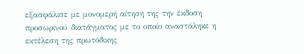εξασφάλισε με μονομερή αίτηση της την έκδοση προσωρινού διατάγματος με το οποίο αναστάληκε η εκτέλεση της πρωτόδικης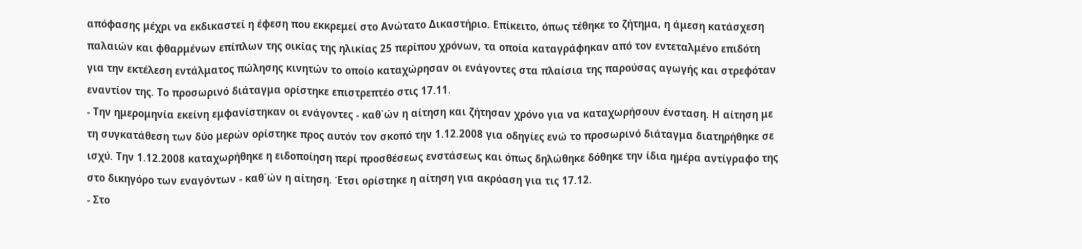απόφασης μέχρι να εκδικαστεί η έφεση που εκκρεμεί στο Ανώτατο Δικαστήριο. Επίκειτο, όπως τέθηκε το ζήτημα, η άμεση κατάσχεση παλαιών και φθαρμένων επίπλων της οικίας της ηλικίας 25 περίπου χρόνων, τα οποία καταγράφηκαν από τον εντεταλμένο επιδότη για την εκτέλεση εντάλματος πώλησης κινητών το οποίο καταχώρησαν οι ενάγοντες στα πλαίσια της παρούσας αγωγής και στρεφόταν εναντίον της. Το προσωρινό διάταγμα ορίστηκε επιστρεπτέο στις 17.11.
- Την ημερομηνία εκείνη εμφανίστηκαν οι ενάγοντες - καθ΄ών η αίτηση και ζήτησαν χρόνο για να καταχωρήσουν ένσταση. Η αίτηση με τη συγκατάθεση των δύο μερών ορίστηκε προς αυτόν τον σκοπό την 1.12.2008 για οδηγίες ενώ το προσωρινό διάταγμα διατηρήθηκε σε ισχύ. Την 1.12.2008 καταχωρήθηκε η ειδοποίηση περί προσθέσεως ενστάσεως και όπως δηλώθηκε δόθηκε την ίδια ημέρα αντίγραφο της στο δικηγόρο των εναγόντων - καθ΄ών η αίτηση. Έτσι ορίστηκε η αίτηση για ακρόαση για τις 17.12.
- Στο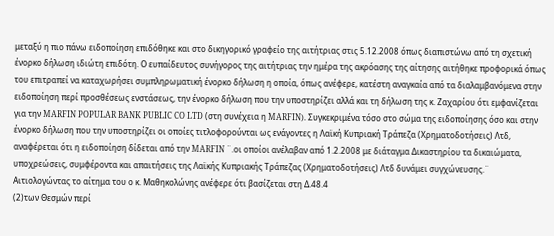μεταξύ η πιο πάνω ειδοποίηση επιδόθηκε και στο δικηγορικό γραφείο της αιτήτριας στις 5.12.2008 όπως διαπιστώνω από τη σχετική ένορκο δήλωση ιδιώτη επιδότη. Ο ευπαίδευτος συνήγορος της αιτήτριας την ημέρα της ακρόασης της αίτησης αιτήθηκε προφορικά όπως του επιτραπεί να καταχωρήσει συμπληρωματική ένορκο δήλωση η οποία, όπως ανέφερε, κατέστη αναγκαία από τα διαλαμβανόμενα στην ειδοποίηση περί προσθέσεως ενστάσεως, την ένορκο δήλωση που την υποστηρίζει αλλά και τη δήλωση της κ. Ζαχαρίου ότι εμφανίζεται για την MARFIN POPULAR BANK PUBLIC CO LTD (στη συνέχεια η MARFIN). Συγκεκριμένα τόσο στο σώμα της ειδοποίησης όσο και στην ένορκο δήλωση που την υποστηρίζει οι οποίες τιτλοφορούνται ως ενάγοντες η Λαϊκή Κυπριακή Τράπεζα (Χρηματοδοτήσεις) Λτδ, αναφέρεται ότι η ειδοποίηση δίδεται από την MARFIN ¨.οι οποίοι ανέλαβαν από 1.2.2008 με διάταγμα Δικαστηρίου τα δικαιώματα, υποχρεώσεις, συμφέροντα και απαιτήσεις της Λαϊκής Κυπριακής Τράπεζας (Χρηματοδοτήσεις) Λτδ δυνάμει συγχώνευσης.¨ Αιτιολογώντας το αίτημα του ο κ. Μαθηκολώνης ανέφερε ότι βασίζεται στη Δ.48.4
(2)των Θεσμών περί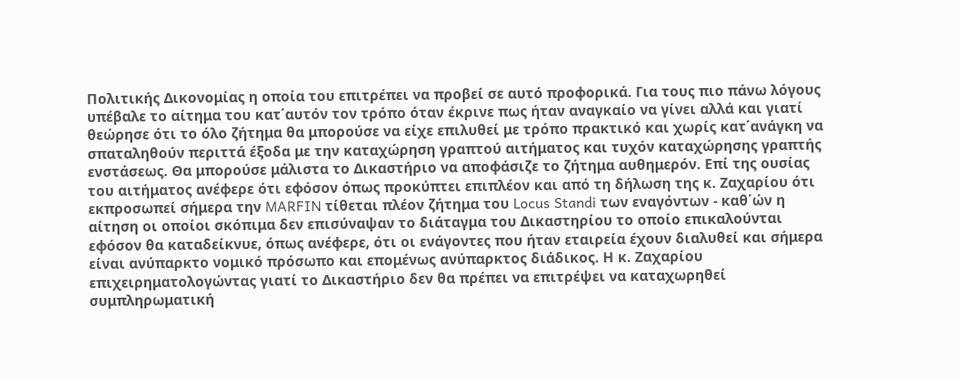Πολιτικής Δικονομίας η οποία του επιτρέπει να προβεί σε αυτό προφορικά. Για τους πιο πάνω λόγους υπέβαλε το αίτημα του κατ΄αυτόν τον τρόπο όταν έκρινε πως ήταν αναγκαίο να γίνει αλλά και γιατί θεώρησε ότι το όλο ζήτημα θα μπορούσε να είχε επιλυθεί με τρόπο πρακτικό και χωρίς κατ΄ανάγκη να σπαταληθούν περιττά έξοδα με την καταχώρηση γραπτού αιτήματος και τυχόν καταχώρησης γραπτής ενστάσεως. Θα μπορούσε μάλιστα το Δικαστήριο να αποφάσιζε το ζήτημα αυθημερόν. Επί της ουσίας του αιτήματος ανέφερε ότι εφόσον όπως προκύπτει επιπλέον και από τη δήλωση της κ. Ζαχαρίου ότι εκπροσωπεί σήμερα την MARFIN τίθεται πλέον ζήτημα του Locus Standi των εναγόντων - καθ΄ών η αίτηση οι οποίοι σκόπιμα δεν επισύναψαν το διάταγμα του Δικαστηρίου το οποίο επικαλούνται εφόσον θα καταδείκνυε, όπως ανέφερε, ότι οι ενάγοντες που ήταν εταιρεία έχουν διαλυθεί και σήμερα είναι ανύπαρκτο νομικό πρόσωπο και επομένως ανύπαρκτος διάδικος. Η κ. Ζαχαρίου επιχειρηματολογώντας γιατί το Δικαστήριο δεν θα πρέπει να επιτρέψει να καταχωρηθεί συμπληρωματική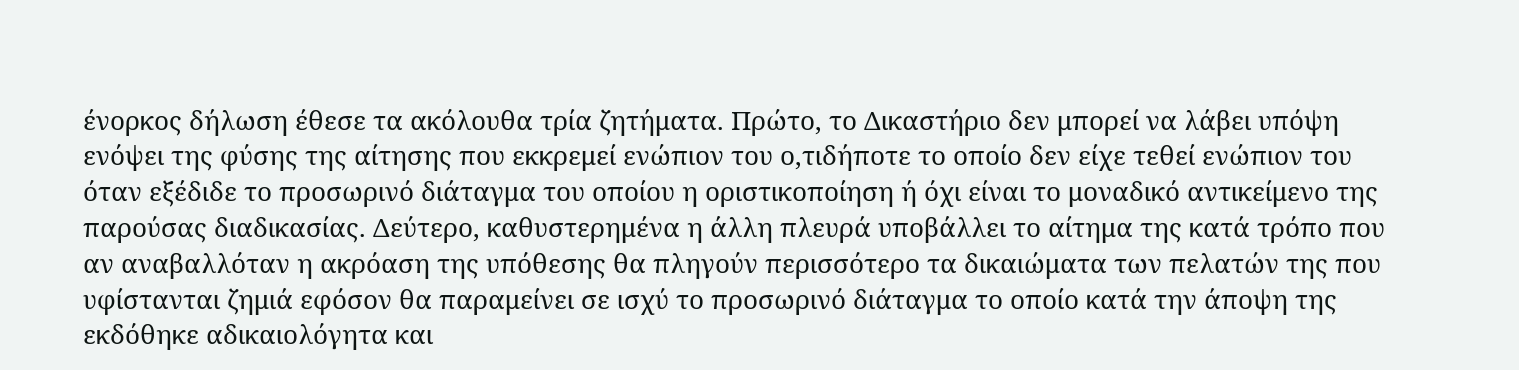ένορκος δήλωση έθεσε τα ακόλουθα τρία ζητήματα. Πρώτο, το Δικαστήριο δεν μπορεί να λάβει υπόψη ενόψει της φύσης της αίτησης που εκκρεμεί ενώπιον του ο,τιδήποτε το οποίο δεν είχε τεθεί ενώπιον του όταν εξέδιδε το προσωρινό διάταγμα του οποίου η οριστικοποίηση ή όχι είναι το μοναδικό αντικείμενο της παρούσας διαδικασίας. Δεύτερο, καθυστερημένα η άλλη πλευρά υποβάλλει το αίτημα της κατά τρόπο που αν αναβαλλόταν η ακρόαση της υπόθεσης θα πληγούν περισσότερο τα δικαιώματα των πελατών της που υφίστανται ζημιά εφόσον θα παραμείνει σε ισχύ το προσωρινό διάταγμα το οποίο κατά την άποψη της εκδόθηκε αδικαιολόγητα και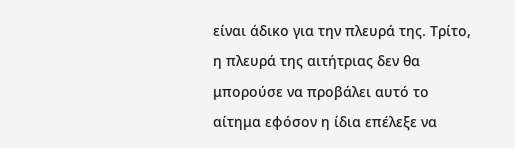είναι άδικο για την πλευρά της. Τρίτο, η πλευρά της αιτήτριας δεν θα μπορούσε να προβάλει αυτό το αίτημα εφόσον η ίδια επέλεξε να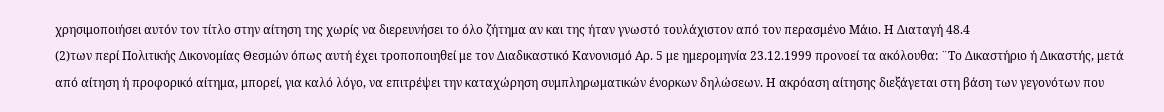χρησιμοποιήσει αυτόν τον τίτλο στην αίτηση της χωρίς να διερευνήσει το όλο ζήτημα αν και της ήταν γνωστό τουλάχιστον από τον περασμένο Μάιο. Η Διαταγή 48.4
(2)των περί Πολιτικής Δικονομίας Θεσμών όπως αυτή έχει τροποποιηθεί με τον Διαδικαστικό Κανονισμό Αρ. 5 με ημερομηνία 23.12.1999 προνοεί τα ακόλουθα: ¨Το Δικαστήριο ή Δικαστής, μετά από αίτηση ή προφορικό αίτημα, μπορεί, για καλό λόγο, να επιτρέψει την καταχώρηση συμπληρωματικών ένορκων δηλώσεων. Η ακρόαση αίτησης διεξάγεται στη βάση των γεγονότων που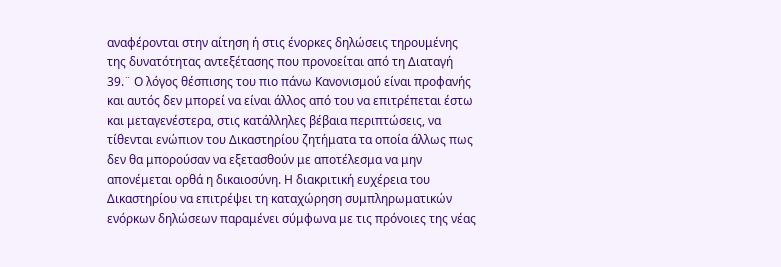αναφέρονται στην αίτηση ή στις ένορκες δηλώσεις τηρουμένης της δυνατότητας αντεξέτασης που προνοείται από τη Διαταγή 39.¨ Ο λόγος θέσπισης του πιο πάνω Κανονισμού είναι προφανής και αυτός δεν μπορεί να είναι άλλος από του να επιτρέπεται έστω και μεταγενέστερα, στις κατάλληλες βέβαια περιπτώσεις, να τίθενται ενώπιον του Δικαστηρίου ζητήματα τα οποία άλλως πως δεν θα μπορούσαν να εξετασθούν με αποτέλεσμα να μην απονέμεται ορθά η δικαιοσύνη. Η διακριτική ευχέρεια του Δικαστηρίου να επιτρέψει τη καταχώρηση συμπληρωματικών ενόρκων δηλώσεων παραμένει σύμφωνα με τις πρόνοιες της νέας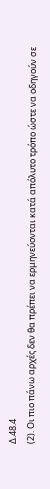Δ.48.4
(2). Οι πιο πάνω αρχές δεν θα πρέπει να ερμηνεύονται κατά απόλυτο τρόπο ώστε να οδηγούν σε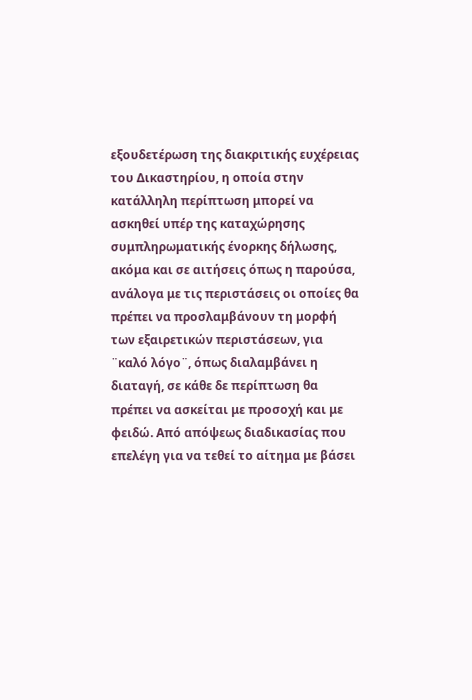εξουδετέρωση της διακριτικής ευχέρειας του Δικαστηρίου, η οποία στην κατάλληλη περίπτωση μπορεί να ασκηθεί υπέρ της καταχώρησης συμπληρωματικής ένορκης δήλωσης, ακόμα και σε αιτήσεις όπως η παρούσα, ανάλογα με τις περιστάσεις οι οποίες θα πρέπει να προσλαμβάνουν τη μορφή των εξαιρετικών περιστάσεων, για ¨καλό λόγο¨, όπως διαλαμβάνει η διαταγή, σε κάθε δε περίπτωση θα πρέπει να ασκείται με προσοχή και με φειδώ. Από απόψεως διαδικασίας που επελέγη για να τεθεί το αίτημα με βάσει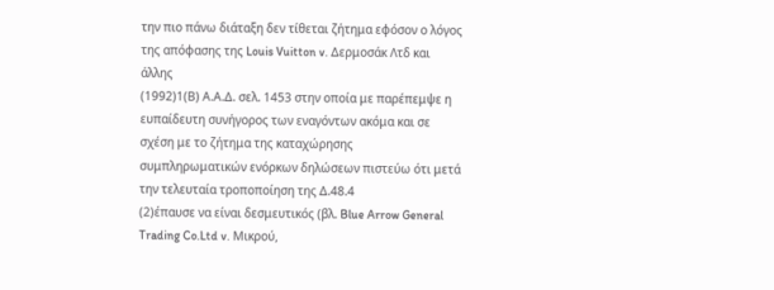την πιο πάνω διάταξη δεν τίθεται ζήτημα εφόσον ο λόγος της απόφασης της Louis Vuitton v. Δερμοσάκ Λτδ και άλλης
(1992)1(Β) Α.Α.Δ. σελ. 1453 στην οποία με παρέπεμψε η ευπαίδευτη συνήγορος των εναγόντων ακόμα και σε σχέση με το ζήτημα της καταχώρησης συμπληρωματικών ενόρκων δηλώσεων πιστεύω ότι μετά την τελευταία τροποποίηση της Δ.48.4
(2)έπαυσε να είναι δεσμευτικός (βλ. Blue Arrow General Trading Co.Ltd v. Μικρού,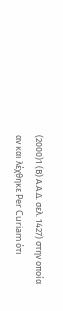(2000)1 (Β) Α.Α.Δ. σελ. 1427) στην οποία αν και λέχθηκε Per Curiam ότι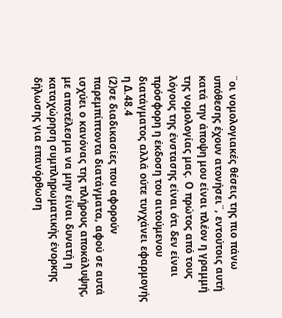¨οι νομολογιακές θέσεις της πιο πάνω υπόθεσης έχουν ατονήσει¨, εντούτοις αυτή κατά την άποψη μου είναι πλέον η γραμμή της νομολογίας μας. Ο πρώτος από τους λόγους της ένστασης είναι ότι δεν είναι πρόσφορη η έκδοση του αιτούμενου διατάγματος αλλά ούτε τυγχάνει εφαρμογής η Δ.48.4
(2)σε διαδικασίες που αφορούν παρεμπίπτοντα διατάγματα, αφού σε αυτά ισχύει ο κανόνας της πλήρους αποκάλυψης, με αποτέλεσμα να μην είναι δυνατή η καταχώρηση συμπληρωματικής ένορκης δήλωσης για επανόρθωση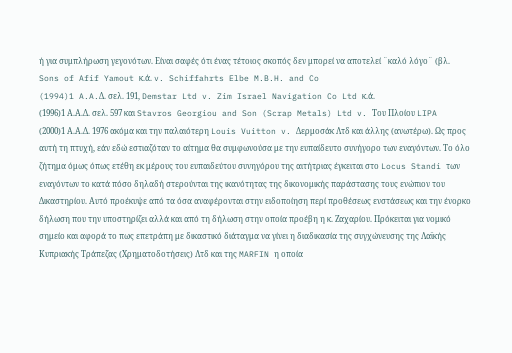ή για συμπλήρωση γεγονότων. Είναι σαφές ότι ένας τέτοιος σκοπός δεν μπορεί να αποτελεί ¨καλό λόγο¨ (βλ. Sons of Afif Yamout κ.ά. v. Schiffahrts Elbe M.B.H. and Co
(1994)1 A.A.Δ. σελ. 191, Demstar Ltd v. Zim Israel Navigation Co Ltd κ.ά.
(1996)1 Α.Α.Δ. σελ. 597 και Stavros Georgiou and Son (Scrap Metals) Ltd v. Του Πλοίου LIPA
(2000)1 Α.Α.Δ. 1976 ακόμα και την παλαιότερη Louis Vuitton v. Δερμοσάκ Λτδ και άλλης (ανωτέρω). Ως προς αυτή τη πτυχή, εάν εδώ εστιαζόταν το αίτημα θα συμφωνούσα με την ευπαίδευτο συνήγορο των εναγόντων. Το όλο ζήτημα όμως όπως ετέθη εκ μέρους του ευπαιδεύτου συνηγόρου της αιτήτριας έγκειται στο Locus Standi των εναγόντων το κατά πόσο δηλαδή στερούνται της ικανότητας της δικονομικής παράστασης τους ενώπιον του Δικαστηρίου. Αυτό προέκυψε από τα όσα αναφέρονται στην ειδοποίηση περί προθέσεως ενστάσεως και την ένορκο δήλωση που την υποστηρίζει αλλά και από τη δήλωση στην οποία προέβη η κ. Ζαχαρίου. Πρόκειται για νομικό σημείο και αφορά το πως επετράπη με δικαστικό διάταγμα να γίνει η διαδικασία της συγχώνευσης της Λαϊκής Κυπριακής Τράπεζας (Χρηματοδοτήσεις) Λτδ και της MARFIN η οποία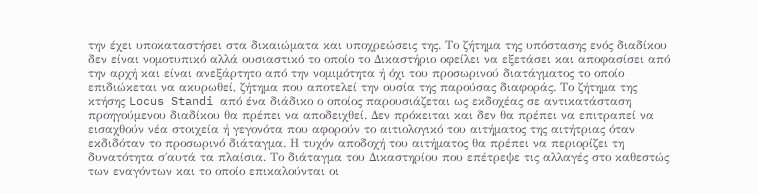την έχει υποκαταστήσει στα δικαιώματα και υποχρεώσεις της. Το ζήτημα της υπόστασης ενός διαδίκου δεν είναι νομοτυπικό αλλά ουσιαστικό το οποίο το Δικαστήριο οφείλει να εξετάσει και αποφασίσει από την αρχή και είναι ανεξάρτητο από την νομιμότητα ή όχι του προσωρινού διατάγματος το οποίο επιδιώκεται να ακυρωθεί, ζήτημα που αποτελεί την ουσία της παρούσας διαφοράς. Το ζήτημα της κτήσης Locus Standi από ένα διάδικο ο οποίος παρουσιάζεται ως εκδοχέας σε αντικατάσταση προηγούμενου διαδίκου θα πρέπει να αποδειχθεί. Δεν πρόκειται και δεν θα πρέπει να επιτραπεί να εισαχθούν νέα στοιχεία ή γεγονότα που αφορούν το αιτιολογικό του αιτήματος της αιτήτριας όταν εκδιδόταν το προσωρινό διάταγμα. Η τυχόν αποδοχή του αιτήματος θα πρέπει να περιορίζει τη δυνατότητα σ΄αυτά τα πλαίσια. Το διάταγμα του Δικαστηρίου που επέτρεψε τις αλλαγές στο καθεστώς των εναγόντων και το οποίο επικαλούνται οι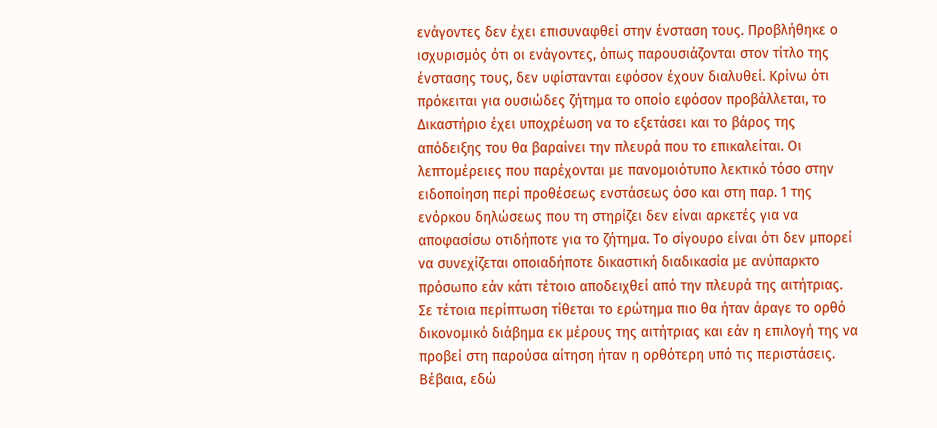ενάγοντες δεν έχει επισυναφθεί στην ένσταση τους. Προβλήθηκε ο ισχυρισμός ότι οι ενάγοντες, όπως παρουσιάζονται στον τίτλο της ένστασης τους, δεν υφίστανται εφόσον έχουν διαλυθεί. Κρίνω ότι πρόκειται για ουσιώδες ζήτημα το οποίο εφόσον προβάλλεται, το Δικαστήριο έχει υποχρέωση να το εξετάσει και το βάρος της απόδειξης του θα βαραίνει την πλευρά που το επικαλείται. Οι λεπτομέρειες που παρέχονται με πανομοιότυπο λεκτικό τόσο στην ειδοποίηση περί προθέσεως ενστάσεως όσο και στη παρ. 1 της ενόρκου δηλώσεως που τη στηρίζει δεν είναι αρκετές για να αποφασίσω οτιδήποτε για το ζήτημα. Το σίγουρο είναι ότι δεν μπορεί να συνεχίζεται οποιαδήποτε δικαστική διαδικασία με ανύπαρκτο πρόσωπο εάν κάτι τέτοιο αποδειχθεί από την πλευρά της αιτήτριας. Σε τέτοια περίπτωση τίθεται το ερώτημα πιο θα ήταν άραγε το ορθό δικονομικό διάβημα εκ μέρους της αιτήτριας και εάν η επιλογή της να προβεί στη παρούσα αίτηση ήταν η ορθότερη υπό τις περιστάσεις. Βέβαια, εδώ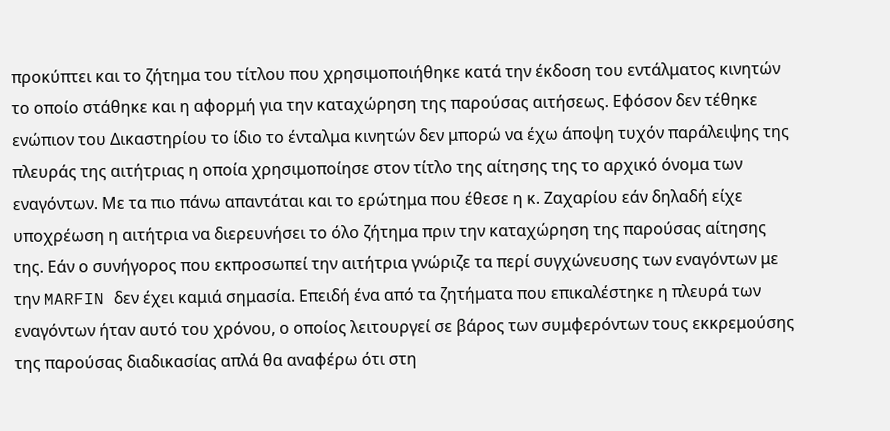προκύπτει και το ζήτημα του τίτλου που χρησιμοποιήθηκε κατά την έκδοση του εντάλματος κινητών το οποίο στάθηκε και η αφορμή για την καταχώρηση της παρούσας αιτήσεως. Εφόσον δεν τέθηκε ενώπιον του Δικαστηρίου το ίδιο το ένταλμα κινητών δεν μπορώ να έχω άποψη τυχόν παράλειψης της πλευράς της αιτήτριας η οποία χρησιμοποίησε στον τίτλο της αίτησης της το αρχικό όνομα των εναγόντων. Με τα πιο πάνω απαντάται και το ερώτημα που έθεσε η κ. Ζαχαρίου εάν δηλαδή είχε υποχρέωση η αιτήτρια να διερευνήσει το όλο ζήτημα πριν την καταχώρηση της παρούσας αίτησης της. Εάν ο συνήγορος που εκπροσωπεί την αιτήτρια γνώριζε τα περί συγχώνευσης των εναγόντων με την MARFIN δεν έχει καμιά σημασία. Επειδή ένα από τα ζητήματα που επικαλέστηκε η πλευρά των εναγόντων ήταν αυτό του χρόνου, ο οποίος λειτουργεί σε βάρος των συμφερόντων τους εκκρεμούσης της παρούσας διαδικασίας απλά θα αναφέρω ότι στη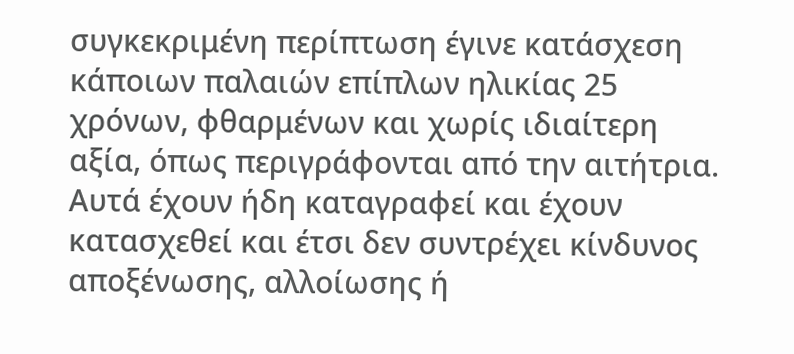συγκεκριμένη περίπτωση έγινε κατάσχεση κάποιων παλαιών επίπλων ηλικίας 25 χρόνων, φθαρμένων και χωρίς ιδιαίτερη αξία, όπως περιγράφονται από την αιτήτρια. Αυτά έχουν ήδη καταγραφεί και έχουν κατασχεθεί και έτσι δεν συντρέχει κίνδυνος αποξένωσης, αλλοίωσης ή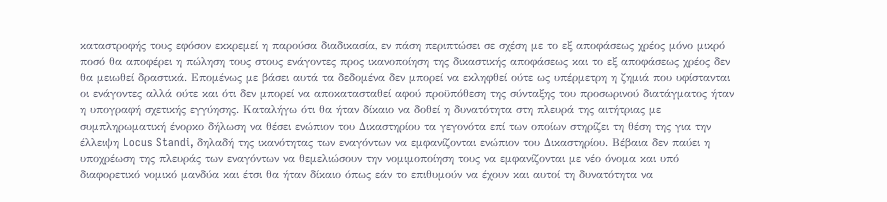καταστροφής τους εφόσον εκκρεμεί η παρούσα διαδικασία, εν πάση περιπτώσει σε σχέση με το εξ αποφάσεως χρέος μόνο μικρό ποσό θα αποφέρει η πώληση τους στους ενάγοντες προς ικανοποίηση της δικαστικής αποφάσεως και το εξ αποφάσεως χρέος δεν θα μειωθεί δραστικά. Επομένως με βάσει αυτά τα δεδομένα δεν μπορεί να εκληφθεί ούτε ως υπέρμετρη η ζημιά που υφίστανται οι ενάγοντες αλλά ούτε και ότι δεν μπορεί να αποκατασταθεί αφού προϋπόθεση της σύνταξης του προσωρινού διατάγματος ήταν η υπογραφή σχετικής εγγύησης. Καταλήγω ότι θα ήταν δίκαιο να δοθεί η δυνατότητα στη πλευρά της αιτήτριας με συμπληρωματική ένορκο δήλωση να θέσει ενώπιον του Δικαστηρίου τα γεγονότα επί των οποίων στηρίζει τη θέση της για την έλλειψη Locus Standi, δηλαδή της ικανότητας των εναγόντων να εμφανίζονται ενώπιον του Δικαστηρίου. Βέβαια δεν παύει η υποχρέωση της πλευράς των εναγόντων να θεμελιώσουν την νομιμοποίηση τους να εμφανίζονται με νέο όνομα και υπό διαφορετικό νομικό μανδύα και έτσι θα ήταν δίκαιο όπως εάν το επιθυμούν να έχουν και αυτοί τη δυνατότητα να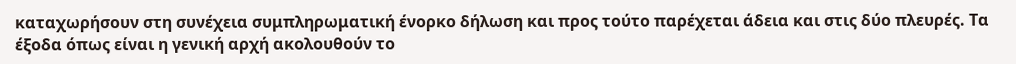καταχωρήσουν στη συνέχεια συμπληρωματική ένορκο δήλωση και προς τούτο παρέχεται άδεια και στις δύο πλευρές. Τα έξοδα όπως είναι η γενική αρχή ακολουθούν το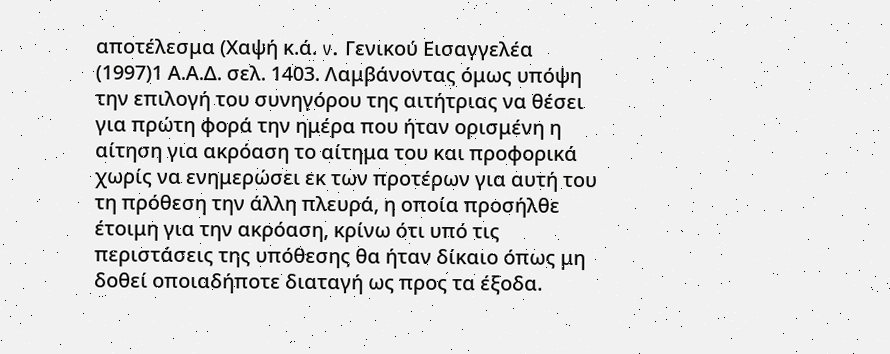αποτέλεσμα (Χαψή κ.ά. v. Γενικού Εισαγγελέα
(1997)1 Α.Α.Δ. σελ. 1403. Λαμβάνοντας όμως υπόψη την επιλογή του συνηγόρου της αιτήτριας να θέσει για πρώτη φορά την ημέρα που ήταν ορισμένη η αίτηση για ακρόαση το αίτημα του και προφορικά χωρίς να ενημερώσει εκ των προτέρων για αυτή του τη πρόθεση την άλλη πλευρά, η οποία προσήλθε έτοιμη για την ακρόαση, κρίνω ότι υπό τις περιστάσεις της υπόθεσης θα ήταν δίκαιο όπως μη δοθεί οποιαδήποτε διαταγή ως προς τα έξοδα.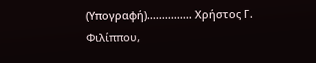(Υπογραφή)............... Χρήστος Γ. Φιλίππου,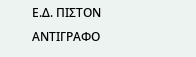Ε.Δ. ΠΙΣΤΟΝ ΑΝΤΙΓΡΑΦΟ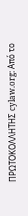ΠΡΩΤΟΚΟΛΛΗΤΗΣ cylaw.org: Από το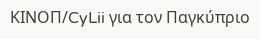ΚΙΝOΠ/CyLii για τον Παγκύπριο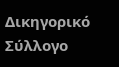Δικηγορικό Σύλλογο